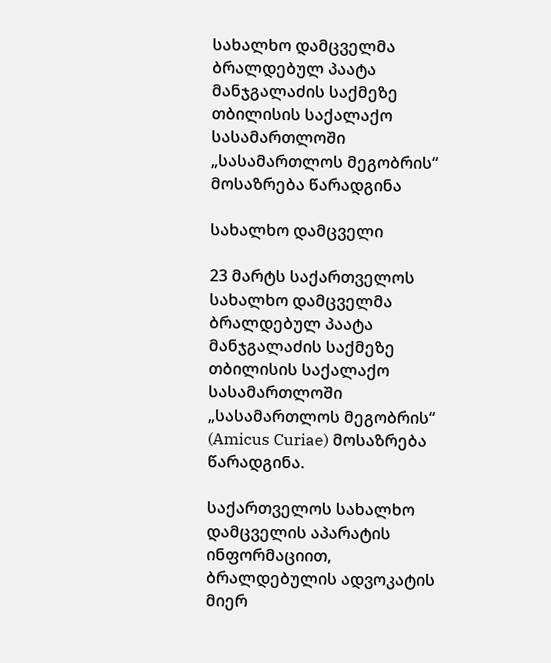სახალხო დამცველმა ბრალდებულ პაატა მანჯგალაძის საქმეზე თბილისის საქალაქო სასამართლოში „სასამართლოს მეგობრის“ მოსაზრება წარადგინა

სახალხო დამცველი

23 მარტს საქართველოს სახალხო დამცველმა ბრალდებულ პაატა მანჯგალაძის საქმეზე თბილისის საქალაქო სასამართლოში „სასამართლოს მეგობრის“ (Amicus Curiae) მოსაზრება წარადგინა.

საქართველოს სახალხო დამცველის აპარატის ინფორმაციით, ბრალდებულის ადვოკატის მიერ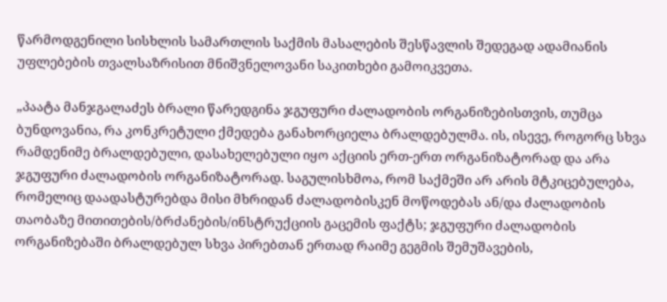წარმოდგენილი სისხლის სამართლის საქმის მასალების შესწავლის შედეგად ადამიანის უფლებების თვალსაზრისით მნიშვნელოვანი საკითხები გამოიკვეთა.

„პაატა მანჯგალაძეს ბრალი წარედგინა ჯგუფური ძალადობის ორგანიზებისთვის, თუმცა ბუნდოვანია, რა კონკრეტული ქმედება განახორციელა ბრალდებულმა. ის, ისევე, როგორც სხვა რამდენიმე ბრალდებული, დასახელებული იყო აქციის ერთ-ერთ ორგანიზატორად და არა ჯგუფური ძალადობის ორგანიზატორად. საგულისხმოა, რომ საქმეში არ არის მტკიცებულება, რომელიც დაადასტურებდა მისი მხრიდან ძალადობისკენ მოწოდებას ან/და ძალადობის თაობაზე მითითების/ბრძანების/ინსტრუქციის გაცემის ფაქტს; ჯგუფური ძალადობის ორგანიზებაში ბრალდებულ სხვა პირებთან ერთად რაიმე გეგმის შემუშავების,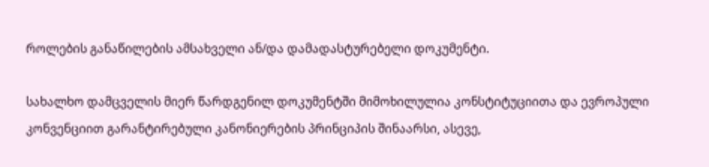როლების განაწილების ამსახველი ან/და დამადასტურებელი დოკუმენტი.

სახალხო დამცველის მიერ წარდგენილ დოკუმენტში მიმოხილულია კონსტიტუციითა და ევროპული კონვენციით გარანტირებული კანონიერების პრინციპის შინაარსი, ასევე,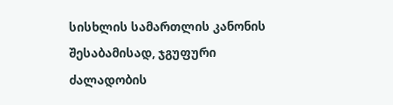სისხლის სამართლის კანონის შესაბამისად, ჯგუფური ძალადობის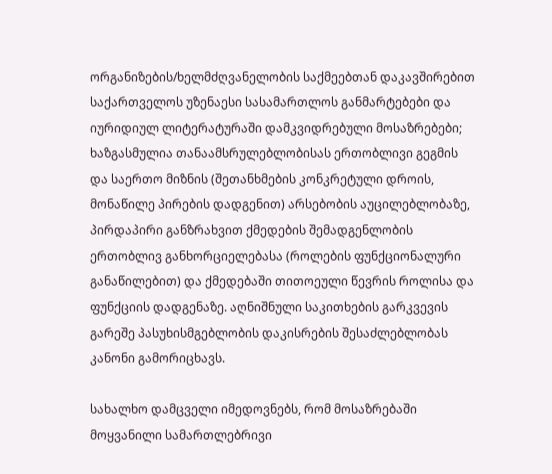ორგანიზების/ხელმძღვანელობის საქმეებთან დაკავშირებით საქართველოს უზენაესი სასამართლოს განმარტებები და იურიდიულ ლიტერატურაში დამკვიდრებული მოსაზრებები; ხაზგასმულია თანაამსრულებლობისას ერთობლივი გეგმის და საერთო მიზნის (შეთანხმების კონკრეტული დროის, მონაწილე პირების დადგენით) არსებობის აუცილებლობაზე, პირდაპირი განზრახვით ქმედების შემადგენლობის ერთობლივ განხორციელებასა (როლების ფუნქციონალური განაწილებით) და ქმედებაში თითოეული წევრის როლისა და ფუნქციის დადგენაზე. აღნიშნული საკითხების გარკვევის გარეშე პასუხისმგებლობის დაკისრების შესაძლებლობას კანონი გამორიცხავს.

სახალხო დამცველი იმედოვნებს, რომ მოსაზრებაში მოყვანილი სამართლებრივი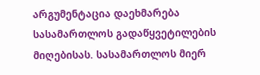არგუმენტაცია დაეხმარება სასამართლოს გადაწყვეტილების მიღებისას. სასამართლოს მიერ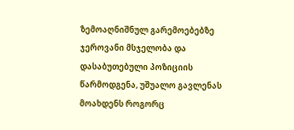ზემოაღნიშნულ გარემოებებზე ჯეროვანი მსჯელობა და დასაბუთებული პოზიციის წარმოდგენა, უშუალო გავლენას მოახდენს როგორც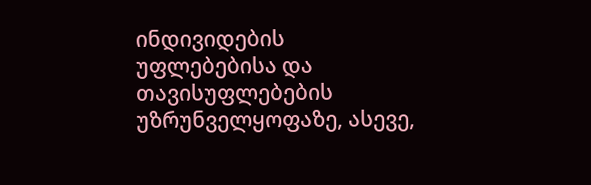ინდივიდების უფლებებისა და თავისუფლებების უზრუნველყოფაზე, ასევე,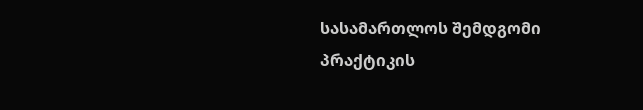სასამართლოს შემდგომი პრაქტიკის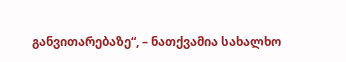განვითარებაზე“, – ნათქვამია სახალხო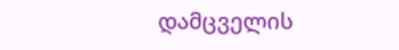დამცველის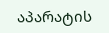აპარატის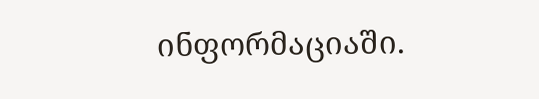ინფორმაციაში.